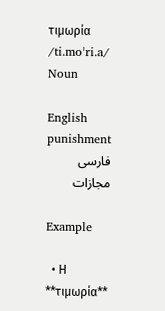τιμωρία /ti.moˈri.a/ Noun

English
punishment
فارسی
مجازات

Example

  • Η **τιμωρία**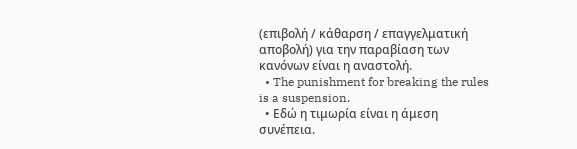(επιβολή / κάθαρση / επαγγελματική αποβολή) για την παραβίαση των κανόνων είναι η αναστολή.
  • The punishment for breaking the rules is a suspension.
  • Εδώ η τιμωρία είναι η άμεση συνέπεια.